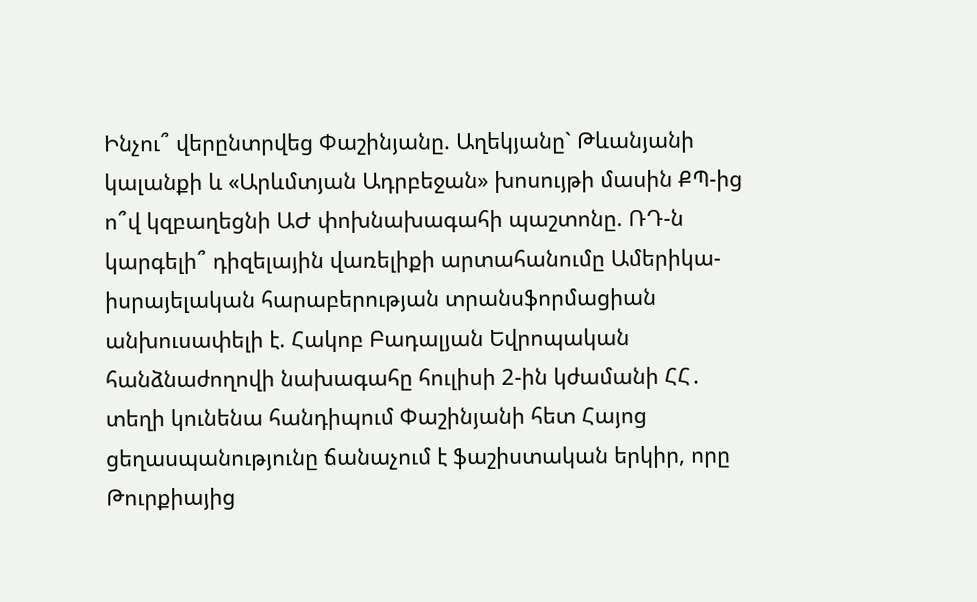Ինչու՞ վերընտրվեց Փաշինյանը. Աղեկյանը` Թևանյանի կալանքի և «Արևմտյան Ադրբեջան» խոսույթի մասին ՔՊ-ից ո՞վ կզբաղեցնի ԱԺ փոխնախագահի պաշտոնը. ՌԴ-ն կարգելի՞ դիզելային վառելիքի արտահանումը Ամերիկա-իսրայելական հարաբերության տրանսֆորմացիան անխուսափելի է. Հակոբ Բադալյան Եվրոպական հանձնաժողովի նախագահը հուլիսի 2-ին կժամանի ՀՀ․ տեղի կունենա հանդիպում Փաշինյանի հետ Հայոց ցեղասպանությունը ճանաչում է ֆաշիստական երկիր, որը Թուրքիայից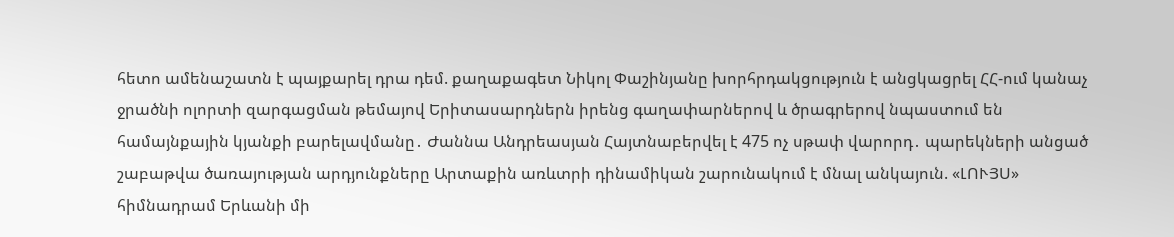հետո ամենաշատն է պայքարել դրա դեմ. քաղաքագետ Նիկոլ Փաշինյանը խորհրդակցություն է անցկացրել ՀՀ-ում կանաչ ջրածնի ոլորտի զարգացման թեմայով Երիտասարդներն իրենց գաղափարներով և ծրագրերով նպաստում են համայնքային կյանքի բարելավմանը․ Ժաննա Անդրեասյան Հայտնաբերվել է 475 ոչ սթափ վարորդ․ պարեկների անցած շաբաթվա ծառայության արդյունքները Արտաքին առևտրի դինամիկան շարունակում է մնալ անկայուն. «ԼՈՒՅՍ» հիմնադրամ Երևանի մի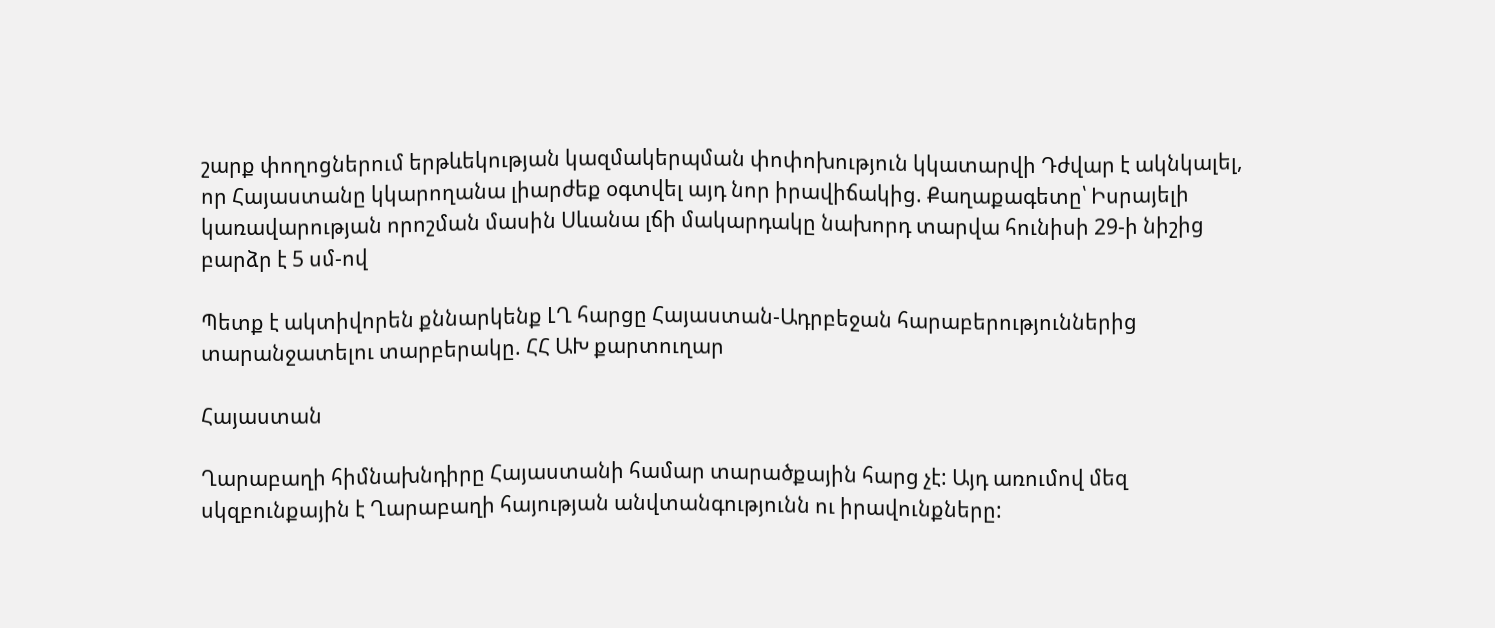շարք փողոցներում երթևեկության կազմակերպման փոփոխություն կկատարվի Դժվար է ակնկալել, որ Հայաստանը կկարողանա լիարժեք օգտվել այդ նոր իրավիճակից. Քաղաքագետը՝ Իսրայելի կառավարության որոշման մասին Սևանա լճի մակարդակը նախորդ տարվա հունիսի 29-ի նիշից բարձր է 5 սմ-ով

Պետք է ակտիվորեն քննարկենք ԼՂ հարցը Հայաստան-Ադրբեջան հարաբերություններից տարանջատելու տարբերակը. ՀՀ ԱԽ քարտուղար

Հայաստան

Ղարաբաղի հիմնախնդիրը Հայաստանի համար տարածքային հարց չէ: Այդ առումով մեզ սկզբունքային է Ղարաբաղի հայության անվտանգությունն ու իրավունքները: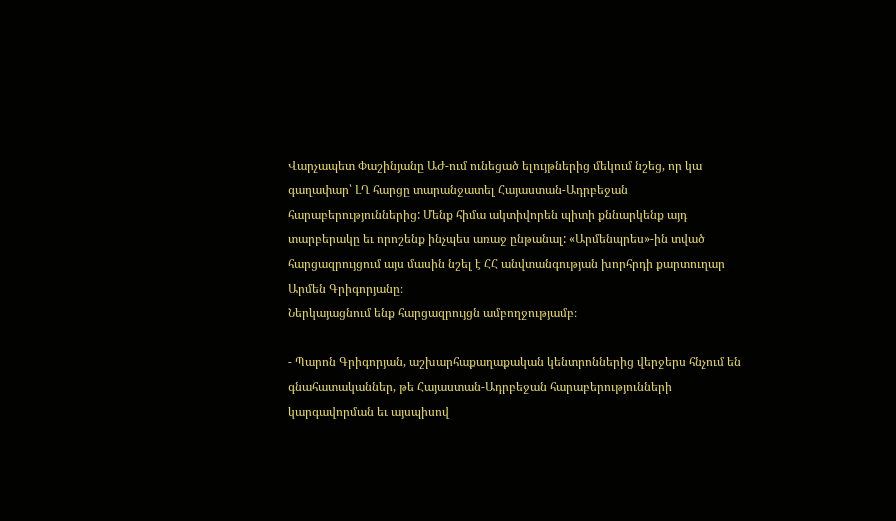Վարչապետ Փաշինյանը ԱԺ-ում ունեցած ելույթներից մեկում նշեց, որ կա գաղափար՝ ԼՂ հարցը տարանջատել Հայաստան-Ադրբեջան հարաբերություններից: Մենք հիմա ակտիվորեն պիտի քննարկենք այդ տարբերակը եւ որոշենք ինչպես առաջ ընթանալ: «Արմենպրես»-ին տված հարցազրույցում այս մասին նշել է ՀՀ անվտանգության խորհրդի քարտուղար Արմեն Գրիգորյանը։
Ներկայացնում ենք հարցազրույցն ամբողջությամբ։

- Պարոն Գրիգորյան, աշխարհաքաղաքական կենտրոններից վերջերս հնչում են գնահատականներ, թե Հայաստան-Ադրբեջան հարաբերությունների կարգավորման եւ այսպիսով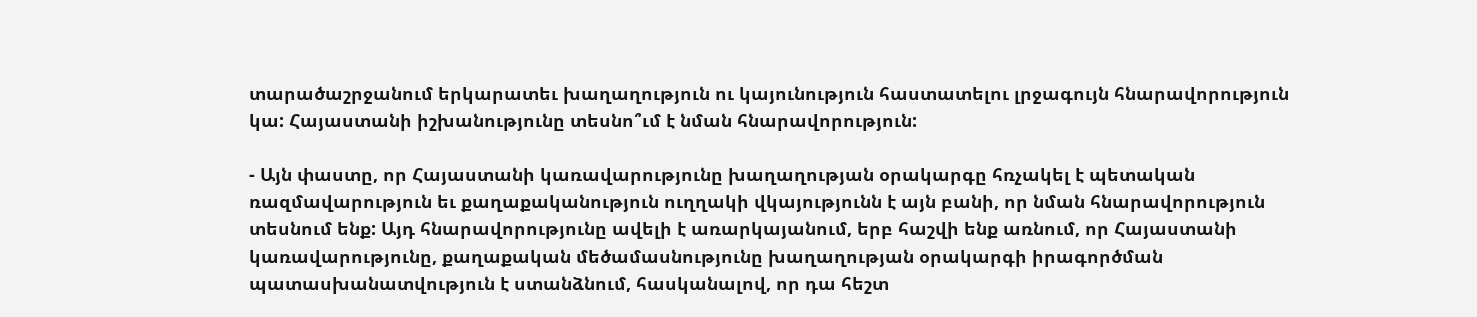տարածաշրջանում երկարատեւ խաղաղություն ու կայունություն հաստատելու լրջագույն հնարավորություն կա: Հայաստանի իշխանությունը տեսնո՞ւմ է նման հնարավորություն:

- Այն փաստը, որ Հայաստանի կառավարությունը խաղաղության օրակարգը հռչակել է պետական ռազմավարություն եւ քաղաքականություն ուղղակի վկայությունն է այն բանի, որ նման հնարավորություն տեսնում ենք: Այդ հնարավորությունը ավելի է առարկայանում, երբ հաշվի ենք առնում, որ Հայաստանի կառավարությունը, քաղաքական մեծամասնությունը խաղաղության օրակարգի իրագործման պատասխանատվություն է ստանձնում, հասկանալով, որ դա հեշտ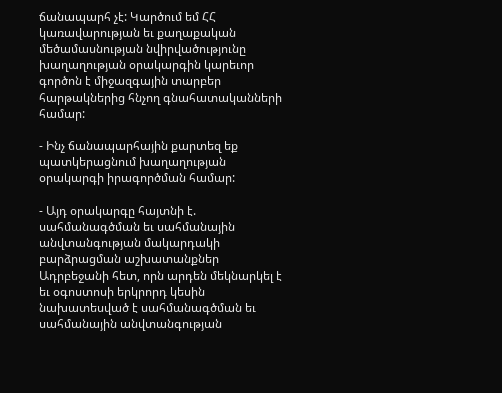ճանապարհ չէ: Կարծում եմ ՀՀ կառավարության եւ քաղաքական մեծամասնության նվիրվածությունը խաղաղության օրակարգին կարեւոր գործոն է միջազգային տարբեր հարթակներից հնչող գնահատականների համար:

- Ինչ ճանապարհային քարտեզ եք պատկերացնում խաղաղության օրակարգի իրագործման համար:

- Այդ օրակարգը հայտնի է. սահմանագծման եւ սահմանային անվտանգության մակարդակի բարձրացման աշխատանքներ Ադրբեջանի հետ, որն արդեն մեկնարկել է եւ օգոստոսի երկրորդ կեսին նախատեսված է սահմանագծման եւ սահմանային անվտանգության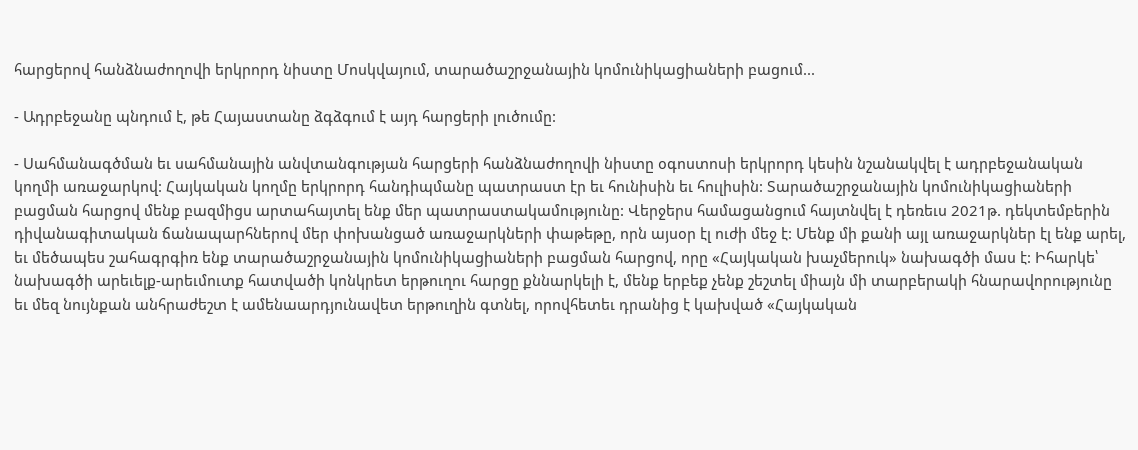հարցերով հանձնաժողովի երկրորդ նիստը Մոսկվայում, տարածաշրջանային կոմունիկացիաների բացում...

- Ադրբեջանը պնդում է, թե Հայաստանը ձգձգում է այդ հարցերի լուծումը:

- Սահմանագծման եւ սահմանային անվտանգության հարցերի հանձնաժողովի նիստը օգոստոսի երկրորդ կեսին նշանակվել է ադրբեջանական կողմի առաջարկով: Հայկական կողմը երկրորդ հանդիպմանը պատրաստ էր եւ հունիսին եւ հուլիսին: Տարածաշրջանային կոմունիկացիաների բացման հարցով մենք բազմիցս արտահայտել ենք մեր պատրաստակամությունը: Վերջերս համացանցում հայտնվել է դեռեւս 2021թ. դեկտեմբերին դիվանագիտական ճանապարհներով մեր փոխանցած առաջարկների փաթեթը, որն այսօր էլ ուժի մեջ է: Մենք մի քանի այլ առաջարկներ էլ ենք արել, եւ մեծապես շահագրգիռ ենք տարածաշրջանային կոմունիկացիաների բացման հարցով, որը «Հայկական խաչմերուկ» նախագծի մաս է: Իհարկե՝ նախագծի արեւելք-արեւմուտք հատվածի կոնկրետ երթուղու հարցը քննարկելի է, մենք երբեք չենք շեշտել միայն մի տարբերակի հնարավորությունը եւ մեզ նույնքան անհրաժեշտ է ամենաարդյունավետ երթուղին գտնել, որովհետեւ դրանից է կախված «Հայկական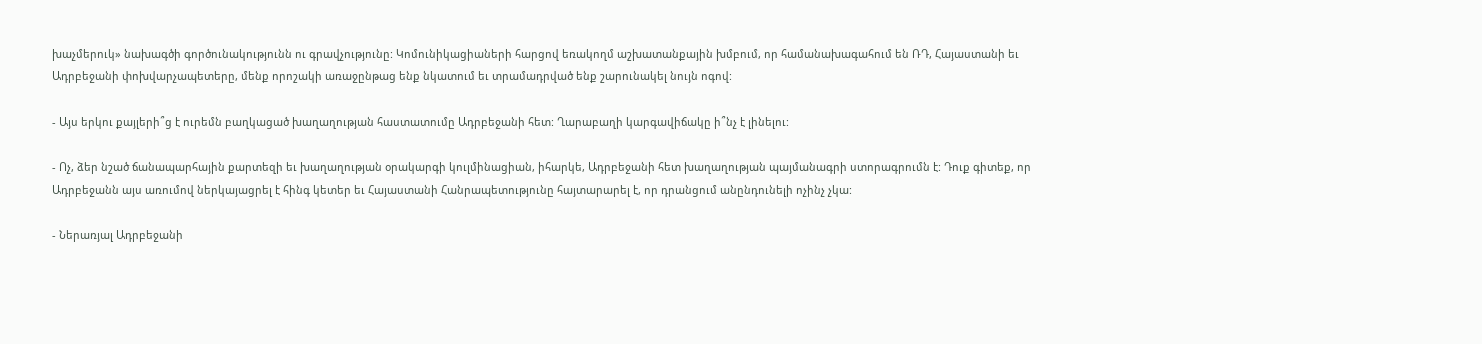խաչմերուկ» նախագծի գործունակությունն ու գրավչությունը: Կոմունիկացիաների հարցով եռակողմ աշխատանքային խմբում, որ համանախագահում են ՌԴ, Հայաստանի եւ Ադրբեջանի փոխվարչապետերը, մենք որոշակի առաջընթաց ենք նկատում եւ տրամադրված ենք շարունակել նույն ոգով:

- Այս երկու քայլերի՞ց է ուրեմն բաղկացած խաղաղության հաստատումը Ադրբեջանի հետ: Ղարաբաղի կարգավիճակը ի՞նչ է լինելու:

- Ոչ, ձեր նշած ճանապարհային քարտեզի եւ խաղաղության օրակարգի կուլմինացիան, իհարկե, Ադրբեջանի հետ խաղաղության պայմանագրի ստորագրումն է: Դուք գիտեք, որ Ադրբեջանն այս առումով ներկայացրել է հինգ կետեր եւ Հայաստանի Հանրապետությունը հայտարարել է, որ դրանցում անընդունելի ոչինչ չկա:

- Ներառյալ Ադրբեջանի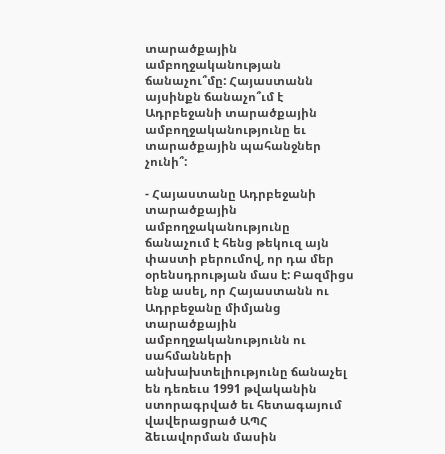տարածքային ամբողջականության ճանաչու՞մը: Հայաստանն այսինքն ճանաչո՞ւմ է Ադրբեջանի տարածքային ամբողջականությունը եւ տարածքային պահանջներ չունի՞:

- Հայաստանը Ադրբեջանի տարածքային ամբողջականությունը ճանաչում է հենց թեկուզ այն փաստի բերումով, որ դա մեր օրենսդրության մաս է: Բազմիցս ենք ասել, որ Հայաստանն ու Ադրբեջանը միմյանց տարածքային ամբողջականությունն ու սահմանների անխախտելիությունը ճանաչել են դեռեւս 1991 թվականին ստորագրված եւ հետագայում վավերացրած ԱՊՀ ձեւավորման մասին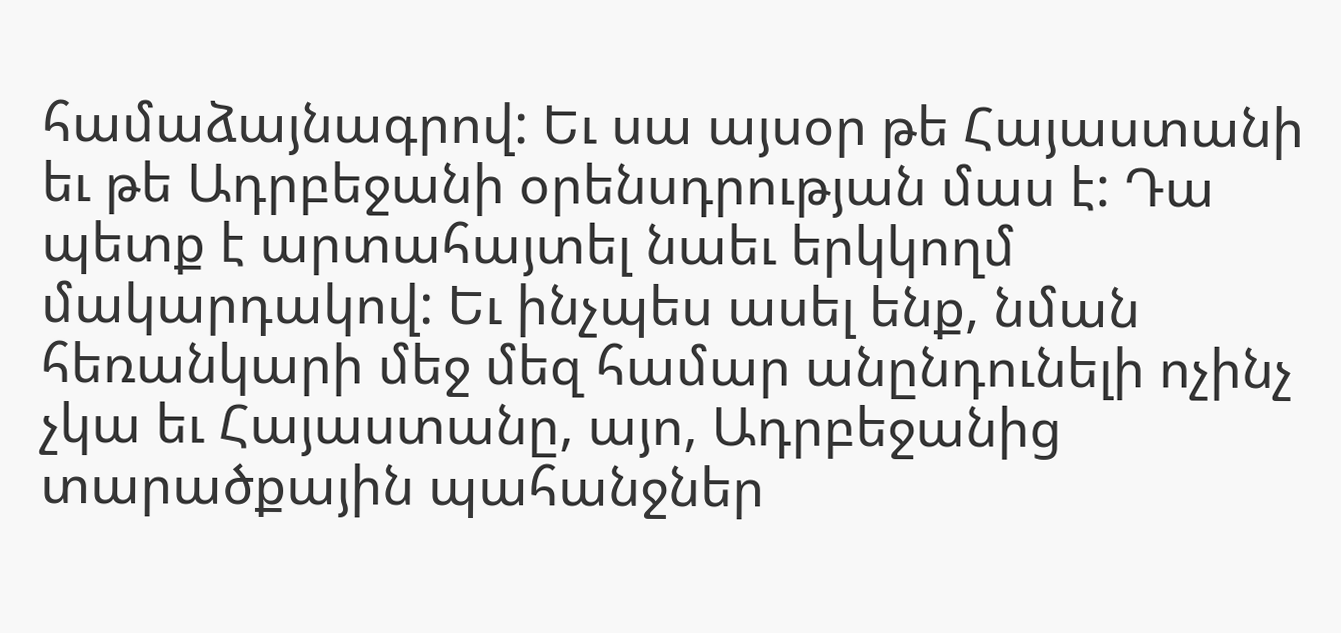համաձայնագրով: Եւ սա այսօր թե Հայաստանի եւ թե Ադրբեջանի օրենսդրության մաս է: Դա պետք է արտահայտել նաեւ երկկողմ մակարդակով: Եւ ինչպես ասել ենք, նման հեռանկարի մեջ մեզ համար անընդունելի ոչինչ չկա եւ Հայաստանը, այո, Ադրբեջանից տարածքային պահանջներ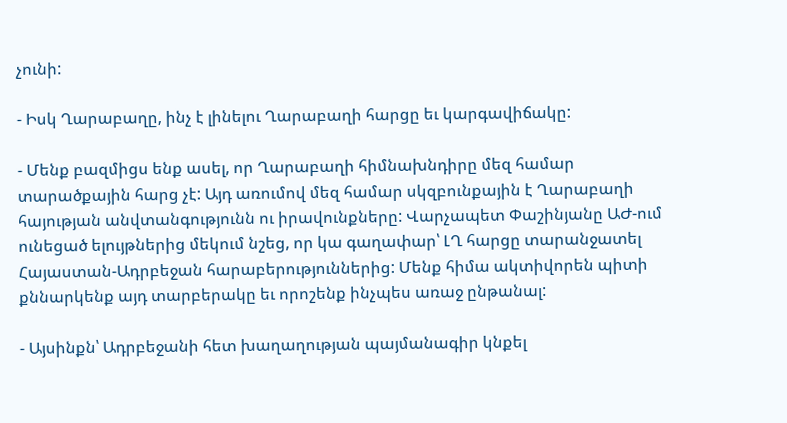չունի:

- Իսկ Ղարաբաղը, ինչ է լինելու Ղարաբաղի հարցը եւ կարգավիճակը:

- Մենք բազմիցս ենք ասել, որ Ղարաբաղի հիմնախնդիրը մեզ համար տարածքային հարց չէ: Այդ առումով մեզ համար սկզբունքային է Ղարաբաղի հայության անվտանգությունն ու իրավունքները: Վարչապետ Փաշինյանը ԱԺ-ում ունեցած ելույթներից մեկում նշեց, որ կա գաղափար՝ ԼՂ հարցը տարանջատել Հայաստան-Ադրբեջան հարաբերություններից: Մենք հիմա ակտիվորեն պիտի քննարկենք այդ տարբերակը եւ որոշենք ինչպես առաջ ընթանալ:

- Այսինքն՝ Ադրբեջանի հետ խաղաղության պայմանագիր կնքել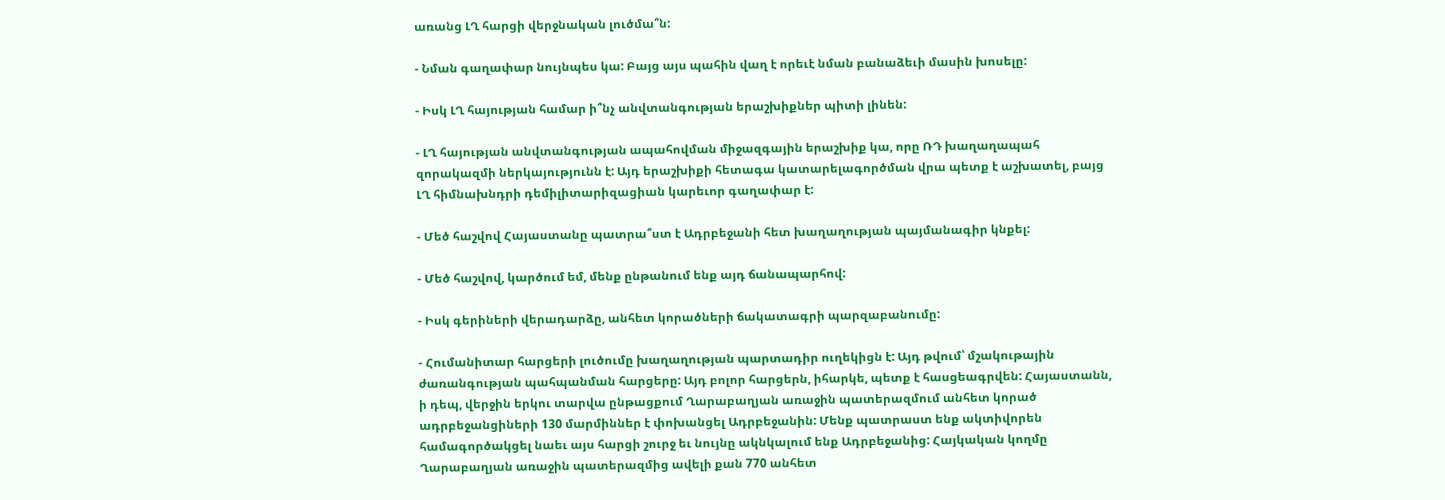առանց ԼՂ հարցի վերջնական լուծմա՞ն:

- Նման գաղափար նույնպես կա: Բայց այս պահին վաղ է որեւէ նման բանաձեւի մասին խոսելը:

- Իսկ ԼՂ հայության համար ի՞նչ անվտանգության երաշխիքներ պիտի լինեն:

- ԼՂ հայության անվտանգության ապահովման միջազգային երաշխիք կա, որը ՌԴ խաղաղապահ զորակազմի ներկայությունն է: Այդ երաշխիքի հետագա կատարելագործման վրա պետք է աշխատել, բայց ԼՂ հիմնախնդրի դեմիլիտարիզացիան կարեւոր գաղափար է:

- Մեծ հաշվով Հայաստանը պատրա՞ստ է Ադրբեջանի հետ խաղաղության պայմանագիր կնքել:

- Մեծ հաշվով, կարծում եմ, մենք ընթանում ենք այդ ճանապարհով:

- Իսկ գերիների վերադարձը, անհետ կորածների ճակատագրի պարզաբանումը:

- Հումանիտար հարցերի լուծումը խաղաղության պարտադիր ուղեկիցն է: Այդ թվում՝ մշակութային ժառանգության պահպանման հարցերը: Այդ բոլոր հարցերն, իհարկե, պետք է հասցեագրվեն: Հայաստանն, ի դեպ, վերջին երկու տարվա ընթացքում Ղարաբաղյան առաջին պատերազմում անհետ կորած ադրբեջանցիների 130 մարմիններ է փոխանցել Ադրբեջանին: Մենք պատրաստ ենք ակտիվորեն համագործակցել նաեւ այս հարցի շուրջ եւ նույնը ակնկալում ենք Ադրբեջանից: Հայկական կողմը Ղարաբաղյան առաջին պատերազմից ավելի քան 770 անհետ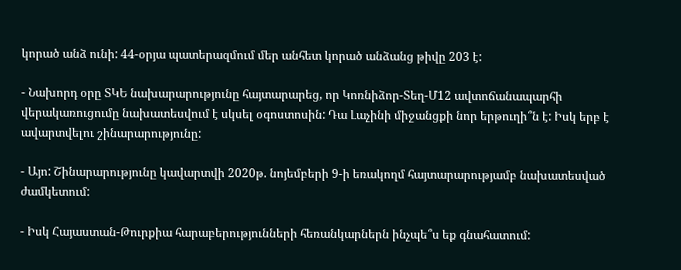կորած անձ ունի: 44-օրյա պատերազմում մեր անհետ կորած անձանց թիվը 203 է:

- Նախորդ օրը ՏԿԵ նախարարությունը հայտարարեց, որ Կոռնիձոր-Տեղ-Մ12 ավտոճանապարհի վերակառուցումը նախատեսվում է սկսել օգոստոսին: Դա Լաչինի միջանցքի նոր երթուղի՞ն է: Իսկ երբ է ավարտվելու շինարարությունը:

- Այո: Շինարարությունը կավարտվի 2020թ. նոյեմբերի 9-ի եռակողմ հայտարարությամբ նախատեսված ժամկետում:

- Իսկ Հայաստան-Թուրքիա հարաբերությունների հեռանկարներն ինչպե՞ս եք գնահատում: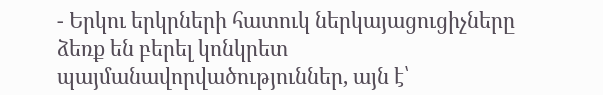- Երկու երկրների հատուկ ներկայացուցիչները ձեռք են բերել կոնկրետ պայմանավորվածություններ, այն է՝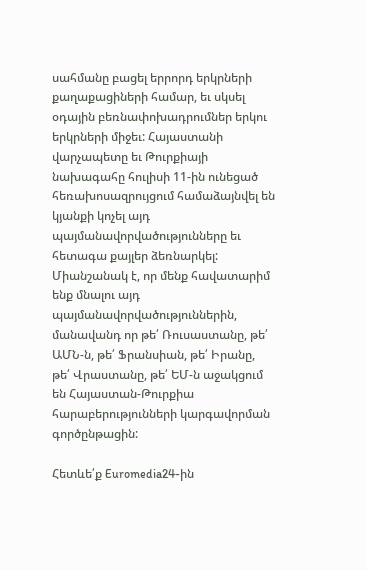սահմանը բացել երրորդ երկրների քաղաքացիների համար, եւ սկսել օդային բեռնափոխադրումներ երկու երկրների միջեւ: Հայաստանի վարչապետը եւ Թուրքիայի նախագահը հուլիսի 11-ին ունեցած հեռախոսազրույցում համաձայնվել են կյանքի կոչել այդ պայմանավորվածությունները եւ հետագա քայլեր ձեռնարկել: Միանշանակ է, որ մենք հավատարիմ ենք մնալու այդ պայմանավորվածություններին, մանավանդ որ թե՛ Ռուսաստանը, թե՛ ԱՄՆ-ն, թե՛ Ֆրանսիան, թե՛ Իրանը, թե՛ Վրաստանը, թե՛ ԵՄ-ն աջակցում են Հայաստան-Թուրքիա հարաբերությունների կարգավորման գործընթացին:

Հետևե՛ք Euromedia24-ին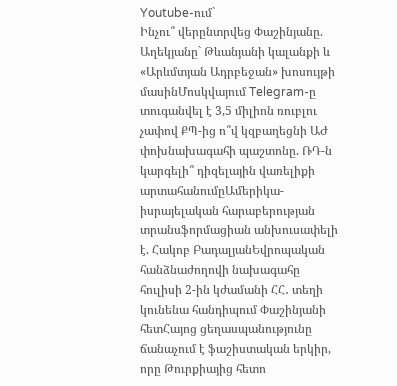Youtube-ում`
Ինչու՞ վերընտրվեց Փաշինյանը. Աղեկյանը` Թևանյանի կալանքի և «Արևմտյան Ադրբեջան» խոսույթի մասինՄոսկվայում Telegram-ը տուգանվել է 3,5 միլիոն ռուբլու չափով ՔՊ-ից ո՞վ կզբաղեցնի ԱԺ փոխնախագահի պաշտոնը. ՌԴ-ն կարգելի՞ դիզելային վառելիքի արտահանումըԱմերիկա-իսրայելական հարաբերության տրանսֆորմացիան անխուսափելի է. Հակոբ ԲադալյանԵվրոպական հանձնաժողովի նախագահը հուլիսի 2-ին կժամանի ՀՀ․ տեղի կունենա հանդիպում Փաշինյանի հետՀայոց ցեղասպանությունը ճանաչում է ֆաշիստական երկիր, որը Թուրքիայից հետո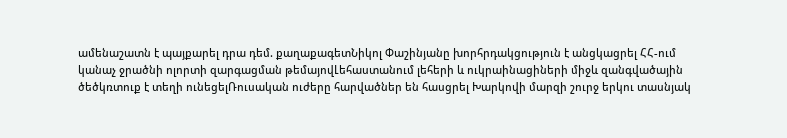ամենաշատն է պայքարել դրա դեմ. քաղաքագետՆիկոլ Փաշինյանը խորհրդակցություն է անցկացրել ՀՀ-ում կանաչ ջրածնի ոլորտի զարգացման թեմայովԼեհաստանում լեհերի և ուկրաինացիների միջև զանգվածային ծեծկռտուք է տեղի ունեցելՌուսական ուժերը հարվածներ են հասցրել Խարկովի մարզի շուրջ երկու տասնյակ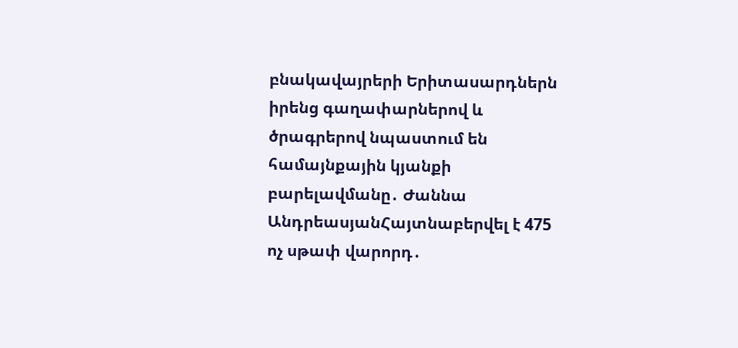բնակավայրերի Երիտասարդներն իրենց գաղափարներով և ծրագրերով նպաստում են համայնքային կյանքի բարելավմանը․ Ժաննա ԱնդրեասյանՀայտնաբերվել է 475 ոչ սթափ վարորդ․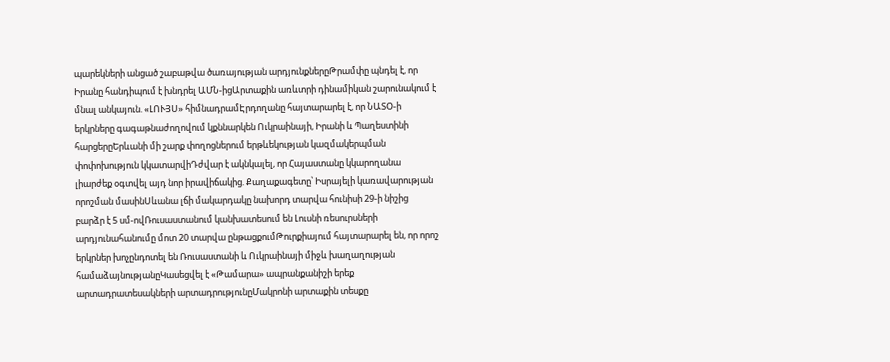պարեկների անցած շաբաթվա ծառայության արդյունքներըԹրամփը պնդել է, որ Իրանը հանդիպում է խնդրել ԱՄՆ-իցԱրտաքին առևտրի դինամիկան շարունակում է մնալ անկայուն. «ԼՈՒՅՍ» հիմնադրամԷրդողանը հայտարարել է, որ ՆԱՏՕ-ի երկրները գագաթնաժողովում կքննարկեն Ուկրաինայի, Իրանի և Պաղեստինի հարցերըԵրևանի մի շարք փողոցներում երթևեկության կազմակերպման փոփոխություն կկատարվիԴժվար է ակնկալել, որ Հայաստանը կկարողանա լիարժեք օգտվել այդ նոր իրավիճակից. Քաղաքագետը՝ Իսրայելի կառավարության որոշման մասինՍևանա լճի մակարդակը նախորդ տարվա հունիսի 29-ի նիշից բարձր է 5 սմ-ովՌուսաստանում կանխատեսում են Լուսնի ռեսուրսների արդյունահանումը մոտ 20 տարվա ընթացքումԹուրքիայում հայտարարել են, որ որոշ երկրներ խոչընդոտել են Ռուսաստանի և Ուկրաինայի միջև խաղաղության համաձայնությանըԿասեցվել է «Թամարա» ապրանքանիշի երեք արտադրատեսակների արտադրությունըՄակրոնի արտաքին տեսքը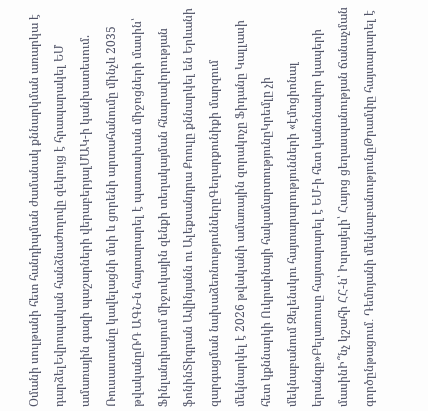Օմանի սուլթանի հետ հանդիպման ժամանակ քննարկման առարկա է դարձելԵվրոպական հանձնաժողովը զեկույց է հրապարակել ԵՄ ամառային գազի պաշարների վերաբերյալՄԱԿ-ի կանխատեսում. Ռուսաստանը կավելացնի մսի և ցորենի արտահանումը մինչև 2035 թվականըՌԴ ԱԳՆ-ն հայտարարել է պատասխան միջոցների մասին՝ Ֆինլանդիայում միջուկային զենքի տեղակայման հնարավորության ֆոնինՏիգրան Ավինյանն ու Ալեքսանդրա Քոուլը քննարկել են Երևանի զարգացման նախաձեռնություններըԳեղարքունիքի մարզում մեկնարկել է 2026 թվականի ամառային զորակոչը Ֆիդանը Կալլասի հետ կքննարկի Ուկրաինայի հակամարտությունըԿրեմլը չի մեկնաբանում Զելենսկու հայտարարությունների «էմոցիոնալ երանգը»Բելառուսը հայտարարել է ԵՄ-ի հետ կանոնավոր կապերի մասինԻ՞նչ կշահի ՀՀ-ն՝ Իսրայելի՝ Հայոց ցեղասպանության ճանաչման գործընթացում․ Դեմոյանի մեկնաբանությունըԹրամփը հայտարարել է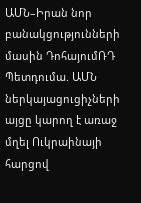ԱՄՆ–Իրան նոր բանակցությունների մասին ԴոհայումՌԴ Պետդումա. ԱՄՆ ներկայացուցիչների այցը կարող է առաջ մղել Ուկրաինայի հարցով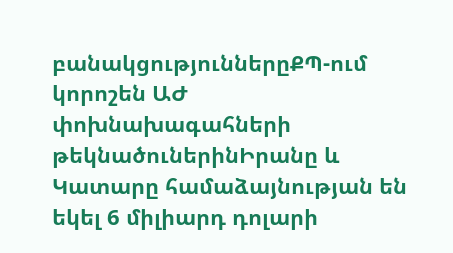բանակցություններըՔՊ-ում կորոշեն ԱԺ փոխնախագահների թեկնածուներինԻրանը և Կատարը համաձայնության են եկել 6 միլիարդ դոլարի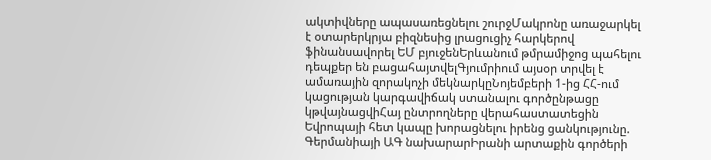ակտիվները ապասառեցնելու շուրջՄակրոնը առաջարկել է օտարերկրյա բիզնեսից լրացուցիչ հարկերով ֆինանսավորել ԵՄ բյուջենԵրևանում թմրամիջոց պահելու դեպքեր են բացահայտվելԳյումրիում այսօր տրվել է ամառային զորակոչի մեկնարկըՆոյեմբերի 1-ից ՀՀ-ում կացության կարգավիճակ ստանալու գործընթացը կթվայնացվիՀայ ընտրողները վերահաստատեցին Եվրոպայի հետ կապը խորացնելու իրենց ցանկությունը. Գերմանիայի ԱԳ նախարարԻրանի արտաքին գործերի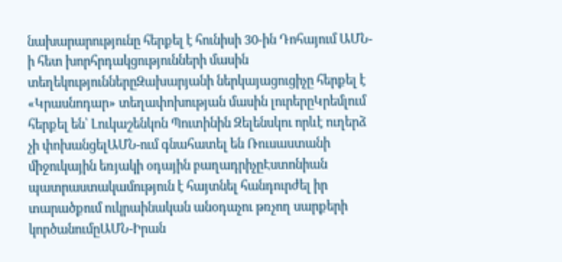նախարարությունը հերքել է հունիսի 30-ին Դոհայում ԱՄՆ-ի հետ խորհրդակցությունների մասին տեղեկություններըԶախարյանի ներկայացուցիչը հերքել է «Կրասնոդար» տեղափոխության մասին լուրերըԿրեմլում հերքել են՝ Լուկաշենկոն Պուտինին Զելենսկու որևէ ուղերձ չի փոխանցելԱՄՆ-ում գնահատել են Ռուսաստանի միջուկային եռյակի օդային բաղադրիչըԷստոնիան պատրաստակամություն է հայտնել հանդուրժել իր տարածքում ուկրաինական անօդաչու թռչող սարքերի կործանումըԱՄՆ-Իրան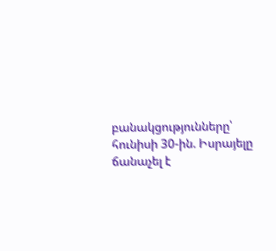բանակցությունները՝ հունիսի 30-ին. Իսրայելը ճանաչել է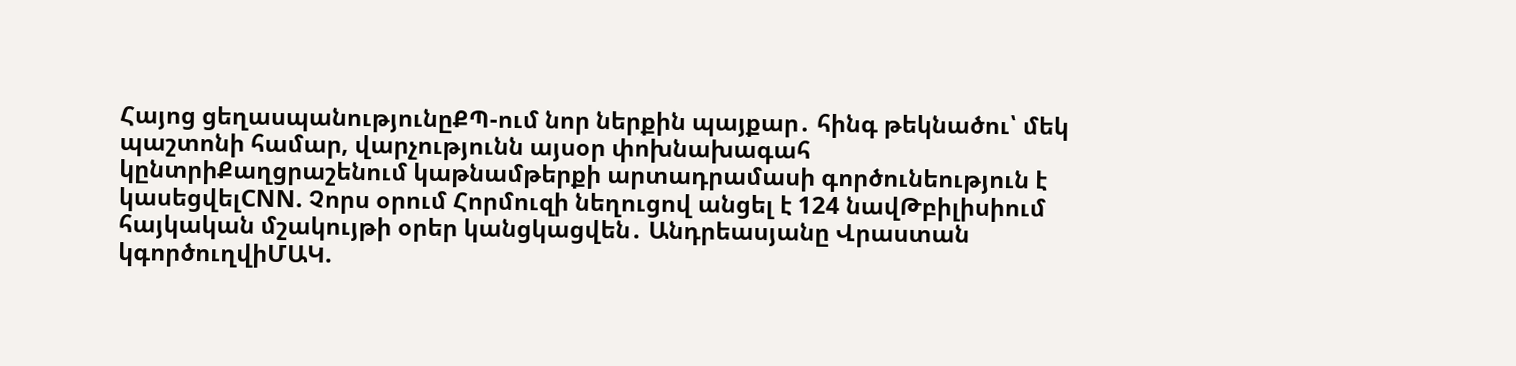Հայոց ցեղասպանությունըՔՊ-ում նոր ներքին պայքար․ հինգ թեկնածու՝ մեկ պաշտոնի համար, վարչությունն այսօր փոխնախագահ կընտրիՔաղցրաշենում կաթնամթերքի արտադրամասի գործունեություն է կասեցվելCNN. Չորս օրում Հորմուզի նեղուցով անցել է 124 նավԹբիլիսիում հայկական մշակույթի օրեր կանցկացվեն․ Անդրեասյանը Վրաստան կգործուղվիՄԱԿ.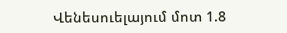Վենեսուելայում մոտ 1.8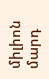միլիոն մարդ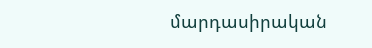մարդասիրական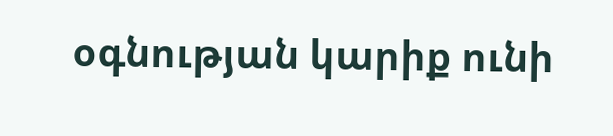օգնության կարիք ունի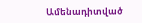Ամենադիտված